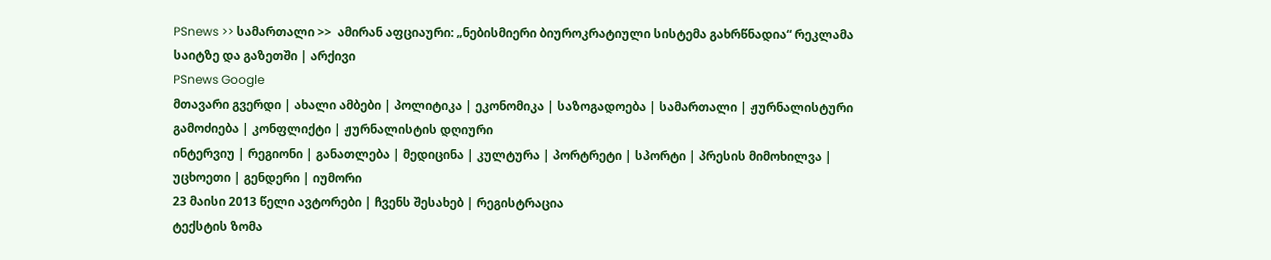PSnews >> სამართალი >>  ამირან აფციაური: „ნებისმიერი ბიუროკრატიული სისტემა გახრწნადია“ რეკლამა საიტზე და გაზეთში | არქივი
PSnews Google
მთავარი გვერდი | ახალი ამბები | პოლიტიკა | ეკონომიკა | საზოგადოება | სამართალი | ჟურნალისტური გამოძიება | კონფლიქტი | ჟურნალისტის დღიური
ინტერვიუ | რეგიონი | განათლება | მედიცინა | კულტურა | პორტრეტი | სპორტი | პრესის მიმოხილვა | უცხოეთი | გენდერი | იუმორი
23 მაისი 2013 წელი ავტორები | ჩვენს შესახებ | რეგისტრაცია
ტექსტის ზომა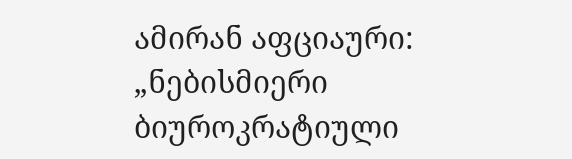ამირან აფციაური: „ნებისმიერი ბიუროკრატიული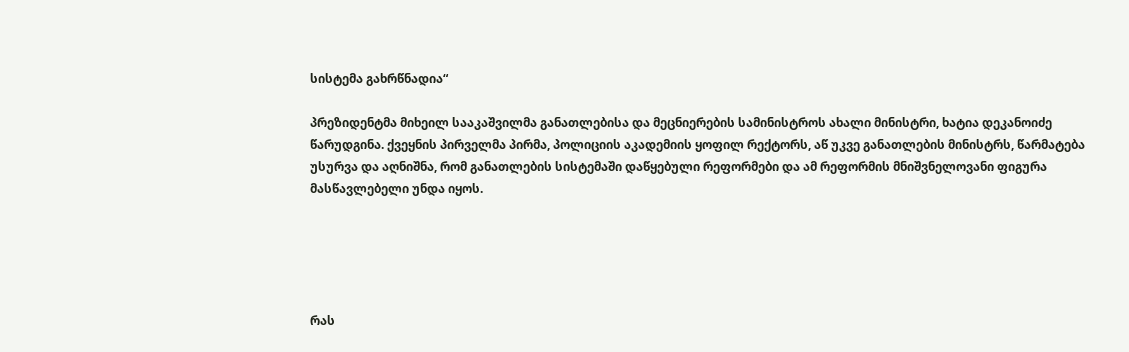სისტემა გახრწნადია“

პრეზიდენტმა მიხეილ სააკაშვილმა განათლებისა და მეცნიერების სამინისტროს ახალი მინისტრი, ხატია დეკანოიძე წარუდგინა. ქვეყნის პირველმა პირმა, პოლიციის აკადემიის ყოფილ რექტორს, აწ უკვე განათლების მინისტრს, წარმატება უსურვა და აღნიშნა, რომ განათლების სისტემაში დაწყებული რეფორმები და ამ რეფორმის მნიშვნელოვანი ფიგურა მასწავლებელი უნდა იყოს.





რას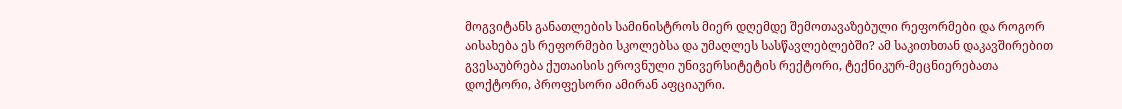მოგვიტანს განათლების სამინისტროს მიერ დღემდე შემოთავაზებული რეფორმები და როგორ აისახება ეს რეფორმები სკოლებსა და უმაღლეს სასწავლებლებში? ამ საკითხთან დაკავშირებით გვესაუბრება ქუთაისის ეროვნული უნივერსიტეტის რექტორი, ტექნიკურ-მეცნიერებათა დოქტორი, პროფესორი ამირან აფციაური.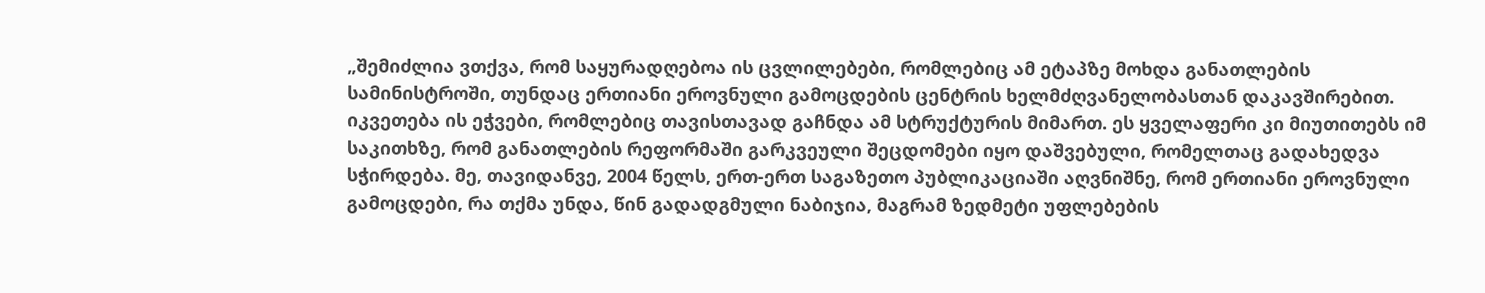„შემიძლია ვთქვა, რომ საყურადღებოა ის ცვლილებები, რომლებიც ამ ეტაპზე მოხდა განათლების სამინისტროში, თუნდაც ერთიანი ეროვნული გამოცდების ცენტრის ხელმძღვანელობასთან დაკავშირებით. იკვეთება ის ეჭვები, რომლებიც თავისთავად გაჩნდა ამ სტრუქტურის მიმართ. ეს ყველაფერი კი მიუთითებს იმ საკითხზე, რომ განათლების რეფორმაში გარკვეული შეცდომები იყო დაშვებული, რომელთაც გადახედვა სჭირდება. მე, თავიდანვე, 2004 წელს, ერთ-ერთ საგაზეთო პუბლიკაციაში აღვნიშნე, რომ ერთიანი ეროვნული გამოცდები, რა თქმა უნდა, წინ გადადგმული ნაბიჯია, მაგრამ ზედმეტი უფლებების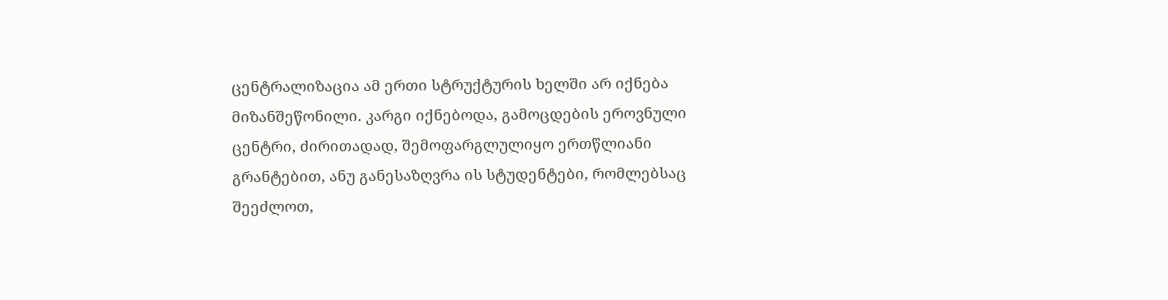ცენტრალიზაცია ამ ერთი სტრუქტურის ხელში არ იქნება მიზანშეწონილი. კარგი იქნებოდა, გამოცდების ეროვნული ცენტრი, ძირითადად, შემოფარგლულიყო ერთწლიანი გრანტებით, ანუ განესაზღვრა ის სტუდენტები, რომლებსაც შეეძლოთ,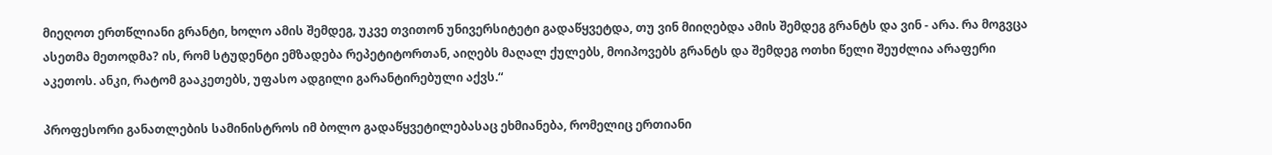მიეღოთ ერთწლიანი გრანტი, ხოლო ამის შემდეგ, უკვე თვითონ უნივერსიტეტი გადაწყვეტდა, თუ ვინ მიიღებდა ამის შემდეგ გრანტს და ვინ - არა. რა მოგვცა ასეთმა მეთოდმა? ის, რომ სტუდენტი ემზადება რეპეტიტორთან, აიღებს მაღალ ქულებს, მოიპოვებს გრანტს და შემდეგ ოთხი წელი შეუძლია არაფერი აკეთოს. ანკი, რატომ გააკეთებს, უფასო ადგილი გარანტირებული აქვს.“

პროფესორი განათლების სამინისტროს იმ ბოლო გადაწყვეტილებასაც ეხმიანება, რომელიც ერთიანი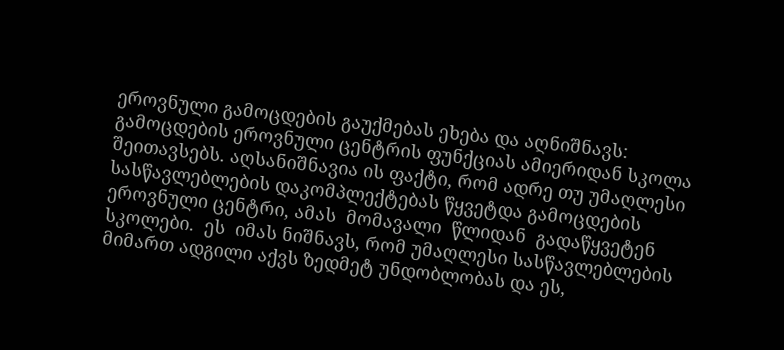ეროვნული გამოცდების გაუქმებას ეხება და აღნიშნავს: გამოცდების ეროვნული ცენტრის ფუნქციას ამიერიდან სკოლა შეითავსებს. აღსანიშნავია ის ფაქტი, რომ ადრე თუ უმაღლესი სასწავლებლების დაკომპლექტებას წყვეტდა გამოცდების ეროვნული ცენტრი, ამას  მომავალი  წლიდან  გადაწყვეტენ  სკოლები.  ეს  იმას ნიშნავს, რომ უმაღლესი სასწავლებლების მიმართ ადგილი აქვს ზედმეტ უნდობლობას და ეს,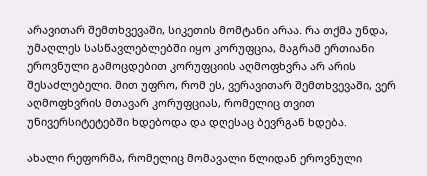არავითარ შემთხვევაში, სიკეთის მომტანი არაა. რა თქმა უნდა, უმაღლეს სასწავლებლებში იყო კორუფცია, მაგრამ ერთიანი ეროვნული გამოცდებით კორუფციის აღმოფხვრა არ არის შესაძლებელი. მით უფრო, რომ ეს, ვერავითარ შემთხვევაში, ვერ აღმოფხვრის მთავარ კორუფციას, რომელიც თვით უნივერსიტეტებში ხდებოდა და დღესაც ბევრგან ხდება.

ახალი რეფორმა, რომელიც მომავალი წლიდან ეროვნული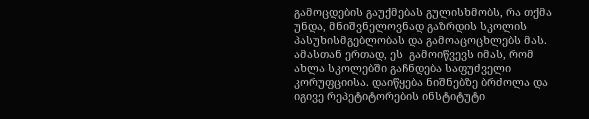გამოცდების გაუქმებას გულისხმობს, რა თქმა უნდა, მნიშვნელოვნად გაზრდის სკოლის პასუხისმგებლობას და გამოაცოცხლებს მას. ამასთან ერთად, ეს  გამოიწვევს იმას, რომ ახლა სკოლებში გაჩნდება საფუძველი კორუფციისა. დაიწყება ნიშნებზე ბრძოლა და იგივე რეპეტიტორების ინსტიტუტი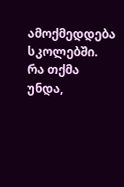ამოქმედდება სკოლებში. რა თქმა უნდა,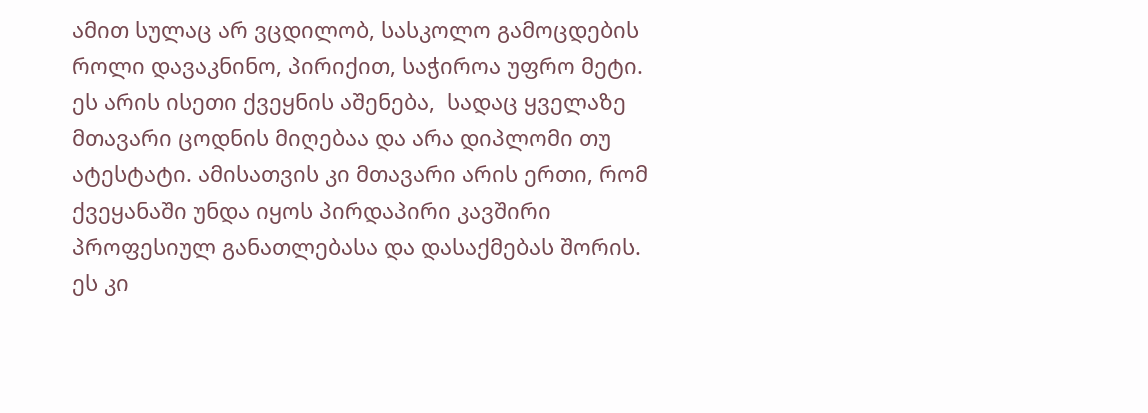ამით სულაც არ ვცდილობ, სასკოლო გამოცდების როლი დავაკნინო, პირიქით, საჭიროა უფრო მეტი. ეს არის ისეთი ქვეყნის აშენება,  სადაც ყველაზე მთავარი ცოდნის მიღებაა და არა დიპლომი თუ ატესტატი. ამისათვის კი მთავარი არის ერთი, რომ ქვეყანაში უნდა იყოს პირდაპირი კავშირი პროფესიულ განათლებასა და დასაქმებას შორის. ეს კი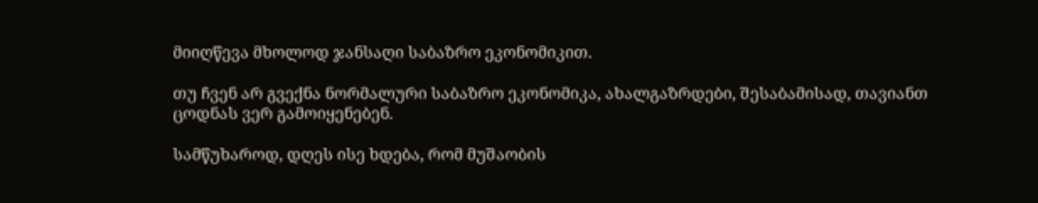მიიღწევა მხოლოდ ჯანსაღი საბაზრო ეკონომიკით.

თუ ჩვენ არ გვექნა ნორმალური საბაზრო ეკონომიკა, ახალგაზრდები, შესაბამისად, თავიანთ ცოდნას ვერ გამოიყენებენ.

სამწუხაროდ, დღეს ისე ხდება, რომ მუშაობის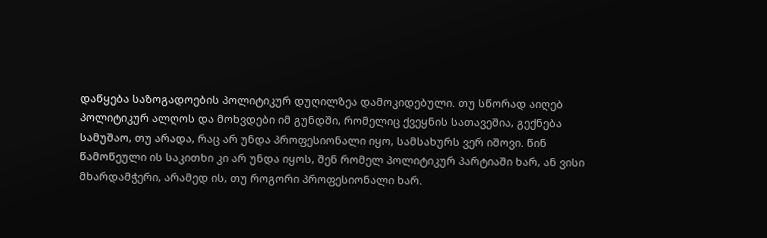დაწყება საზოგადოების პოლიტიკურ დუღილზეა დამოკიდებული. თუ სწორად აიღებ პოლიტიკურ ალღოს და მოხვდები იმ გუნდში, რომელიც ქვეყნის სათავეშია, გექნება სამუშაო, თუ არადა, რაც არ უნდა პროფესიონალი იყო, სამსახურს ვერ იშოვი. წინ წამოწეული ის საკითხი კი არ უნდა იყოს, შენ რომელ პოლიტიკურ პარტიაში ხარ, ან ვისი მხარდამჭერი, არამედ ის, თუ როგორი პროფესიონალი ხარ.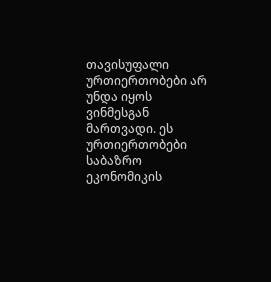თავისუფალი ურთიერთობები არ უნდა იყოს ვინმესგან მართვადი. ეს ურთიერთობები საბაზრო ეკონომიკის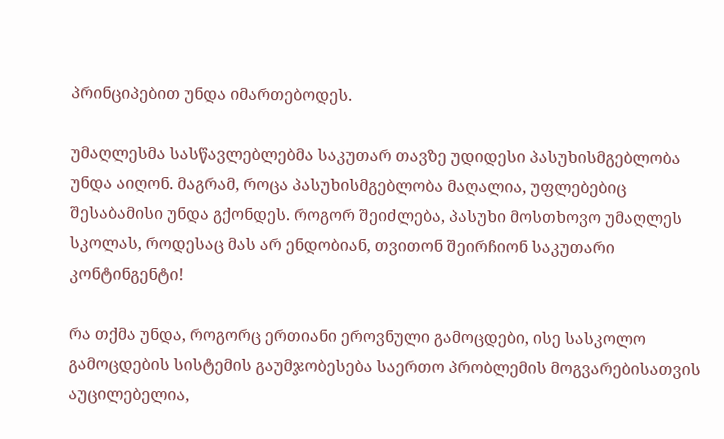პრინციპებით უნდა იმართებოდეს.

უმაღლესმა სასწავლებლებმა საკუთარ თავზე უდიდესი პასუხისმგებლობა უნდა აიღონ. მაგრამ, როცა პასუხისმგებლობა მაღალია, უფლებებიც შესაბამისი უნდა გქონდეს. როგორ შეიძლება, პასუხი მოსთხოვო უმაღლეს სკოლას, როდესაც მას არ ენდობიან, თვითონ შეირჩიონ საკუთარი კონტინგენტი!

რა თქმა უნდა, როგორც ერთიანი ეროვნული გამოცდები, ისე სასკოლო გამოცდების სისტემის გაუმჯობესება საერთო პრობლემის მოგვარებისათვის აუცილებელია,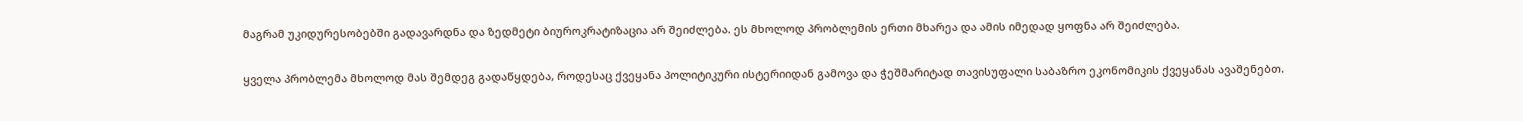მაგრამ უკიდურესობებში გადავარდნა და ზედმეტი ბიუროკრატიზაცია არ შეიძლება. ეს მხოლოდ პრობლემის ერთი მხარეა და ამის იმედად ყოფნა არ შეიძლება.

ყველა პრობლემა მხოლოდ მას შემდეგ გადაწყდება, როდესაც ქვეყანა პოლიტიკური ისტერიიდან გამოვა და ჭეშმარიტად თავისუფალი საბაზრო ეკონომიკის ქვეყანას ავაშენებთ.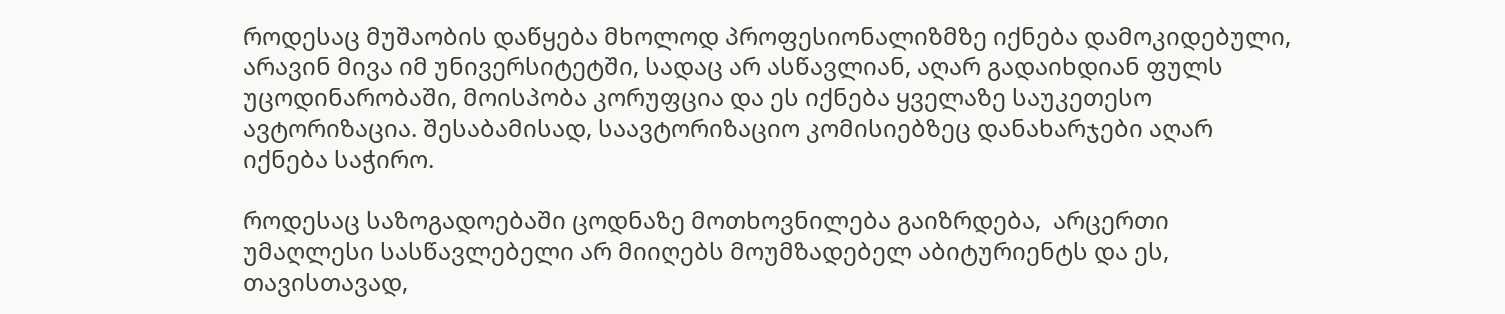როდესაც მუშაობის დაწყება მხოლოდ პროფესიონალიზმზე იქნება დამოკიდებული, არავინ მივა იმ უნივერსიტეტში, სადაც არ ასწავლიან, აღარ გადაიხდიან ფულს უცოდინარობაში, მოისპობა კორუფცია და ეს იქნება ყველაზე საუკეთესო ავტორიზაცია. შესაბამისად, საავტორიზაციო კომისიებზეც დანახარჯები აღარ იქნება საჭირო.

როდესაც საზოგადოებაში ცოდნაზე მოთხოვნილება გაიზრდება,  არცერთი უმაღლესი სასწავლებელი არ მიიღებს მოუმზადებელ აბიტურიენტს და ეს, თავისთავად,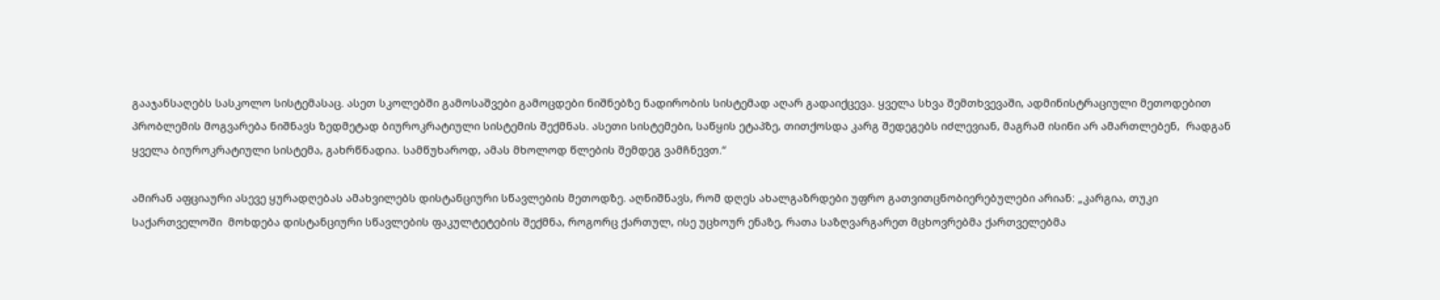გააჯანსაღებს სასკოლო სისტემასაც. ასეთ სკოლებში გამოსაშვები გამოცდები ნიშნებზე ნადირობის სისტემად აღარ გადაიქცევა. ყველა სხვა შემთხვევაში, ადმინისტრაციული მეთოდებით პრობლემის მოგვარება ნიშნავს ზედმეტად ბიუროკრატიული სისტემის შექმნას. ასეთი სისტემები, საწყის ეტაპზე, თითქოსდა კარგ შედეგებს იძლევიან, მაგრამ ისინი არ ამართლებენ,  რადგან ყველა ბიუროკრატიული სისტემა, გახრწნადია. სამწუხაროდ, ამას მხოლოდ წლების შემდეგ ვამჩნევთ.“

ამირან აფციაური ასევე ყურადღებას ამახვილებს დისტანციური სწავლების მეთოდზე. აღნიშნავს, რომ დღეს ახალგაზრდები უფრო გათვითცნობიერებულები არიან: „კარგია, თუკი საქართველოში  მოხდება დისტანციური სწავლების ფაკულტეტების შექმნა, როგორც ქართულ, ისე უცხოურ ენაზე, რათა საზღვარგარეთ მცხოვრებმა ქართველებმა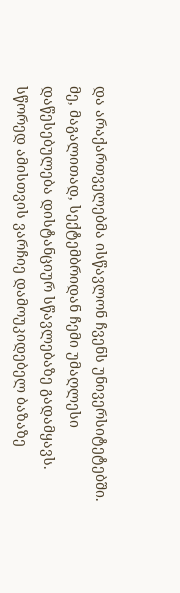და არაქართველებმა ისწავლონ ჩვენს უნივერსიტეტებში. მე, მაგალითად, სექტემბრიდან ჩემი უმაღლესი დაწესებულება დისტანციურ სწავლებაზე გადამყავს. სწორედ ამისთვის ვარჩიე დამოუკიდებელ ბაზაზე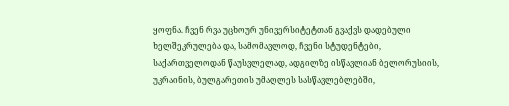ყოფნა. ჩვენ რვა უცხოურ უნივერსიტეტთან გვაქვს დადებული ხელშეკრულება და, სამომავლოდ, ჩვენი სტუდენტები, საქართველოდან წაუსვლელად, ადგილზე ისწავლიან ბელორუსიის, უკრაინის, ბულგარეთის უმაღლეს სასწავლებლებში,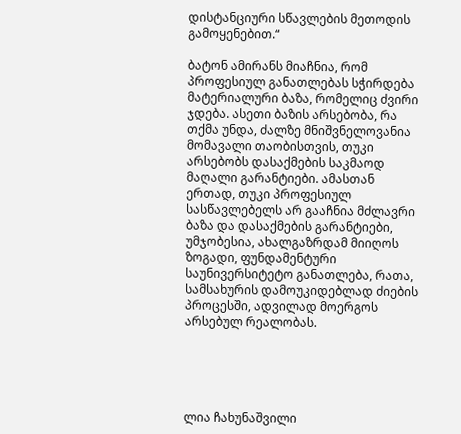დისტანციური სწავლების მეთოდის გამოყენებით.“

ბატონ ამირანს მიაჩნია, რომ პროფესიულ განათლებას სჭირდება მატერიალური ბაზა, რომელიც ძვირი ჯდება. ასეთი ბაზის არსებობა, რა თქმა უნდა, ძალზე მნიშვნელოვანია მომავალი თაობისთვის, თუკი არსებობს დასაქმების საკმაოდ მაღალი გარანტიები. ამასთან ერთად, თუკი პროფესიულ სასწავლებელს არ გააჩნია მძლავრი ბაზა და დასაქმების გარანტიები, უმჯობესია, ახალგაზრდამ მიიღოს ზოგადი, ფუნდამენტური საუნივერსიტეტო განათლება, რათა, სამსახურის დამოუკიდებლად ძიების პროცესში, ადვილად მოერგოს არსებულ რეალობას.





ლია ჩახუნაშვილი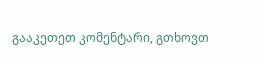გააკეთეთ კომენტარი, გთხოვთ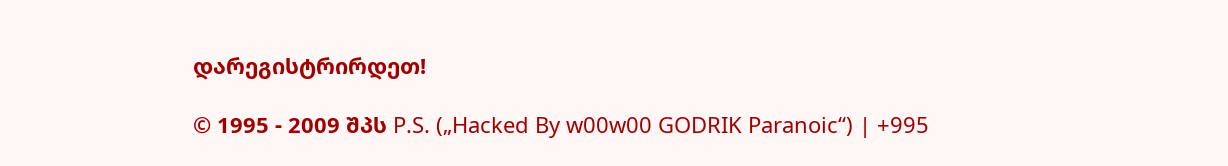დარეგისტრირდეთ!

© 1995 - 2009 შპს P.S. („Hacked By w00w00 GODRIK Paranoic“) | +995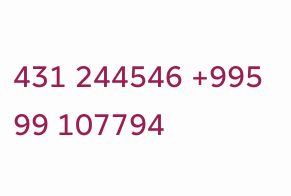431 244546 +995 99 107794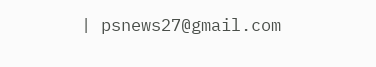| psnews27@gmail.com